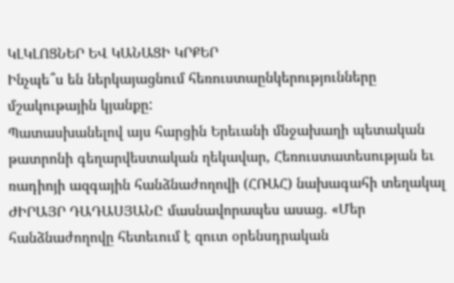ԿԼԿԼՈՑՆԵՐ ԵՎ ԿԱՆԱՑԻ ԿՐՔԵՐ
Ինչպե՞ս են ներկայացնում հեռուստաընկերությունները մշակութային կյանքը:
Պատասխանելով այս հարցին Երեւանի մնջախաղի պետական թատրոնի գեղարվեստական ղեկավար, Հեռուստատեսության եւ ռադիոյի ազգային հանձնաժողովի (ՀՌԱՀ) նախագահի տեղակալ ԺԻՐԱՅՐ ԴԱԴԱՍՅԱՆԸ մասնավորապես ասաց. «Մեր հանձնաժողովը հետեւում է զուտ օրենսդրական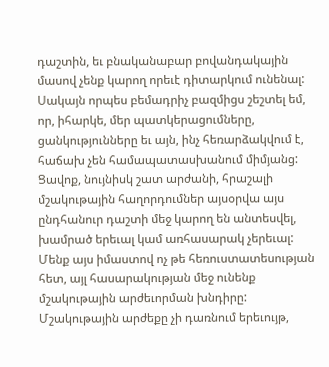դաշտին, եւ բնականաբար բովանդակային մասով չենք կարող որեւէ դիտարկում ունենալ: Սակայն որպես բեմադրիչ բազմիցս շեշտել եմ, որ, իհարկե, մեր պատկերացումները, ցանկությունները եւ այն, ինչ հեռարձակվում է, հաճախ չեն համապատասխանում միմյանց:
Ցավոք, նույնիսկ շատ արժանի, հրաշալի մշակութային հաղորդումներ այսօրվա այս ընդհանուր դաշտի մեջ կարող են անտեսվել, խամրած երեւալ կամ առհասարակ չերեւալ: Մենք այս իմաստով ոչ թե հեռուստատեսության հետ, այլ հասարակության մեջ ունենք մշակութային արժեւորման խնդիրը: Մշակութային արժեքը չի դառնում երեւույթ,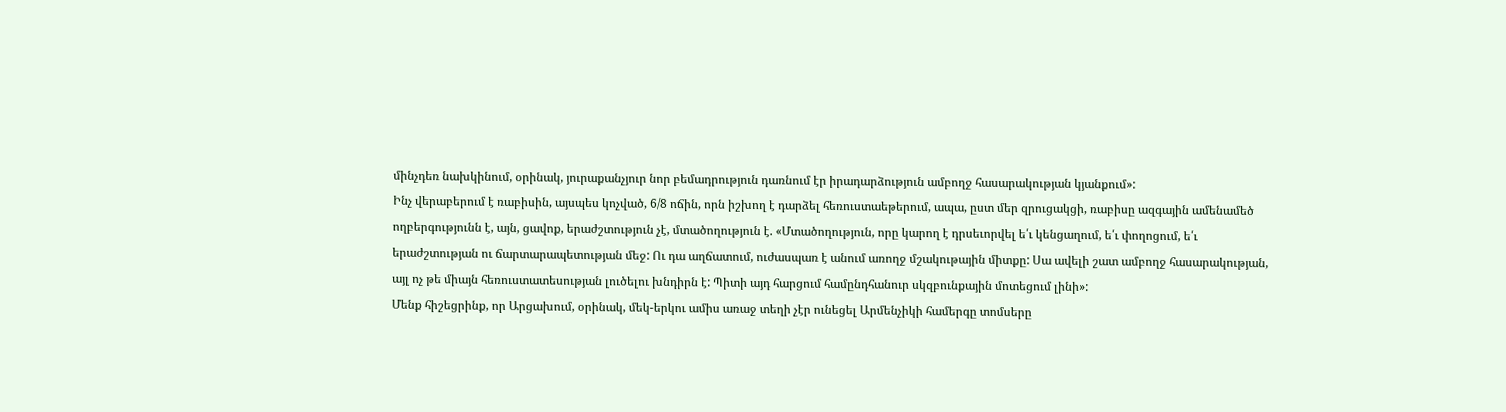մինչդեռ նախկինում, օրինակ, յուրաքանչյուր նոր բեմադրություն դառնում էր իրադարձություն ամբողջ հասարակության կյանքում»:
Ինչ վերաբերում է ռաբիսին, այսպես կոչված, 6/8 ոճին, որն իշխող է դարձել հեռուստաեթերում, ապա, ըստ մեր զրուցակցի, ռաբիսը ազգային ամենամեծ ողբերգությունն է, այն, ցավոք, երաժշտություն չէ, մտածողություն է. «Մտածողություն, որը կարող է դրսեւորվել ե՛ւ կենցաղում, ե՛ւ փողոցում, ե՛ւ երաժշտության ու ճարտարապետության մեջ: Ու դա աղճատում, ուժասպառ է անում առողջ մշակութային միտքը: Սա ավելի շատ ամբողջ հասարակության, այլ ոչ թե միայն հեռուստատեսության լուծելու խնդիրն է: Պիտի այդ հարցում համընդհանուր սկզբունքային մոտեցում լինի»:
Մենք հիշեցրինք, որ Արցախում, օրինակ, մեկ-երկու ամիս առաջ տեղի չէր ունեցել Արմենչիկի համերգը տոմսերը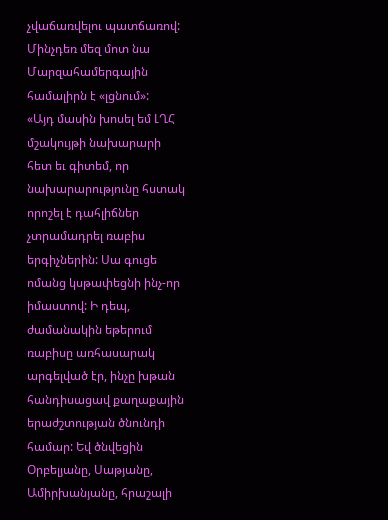չվաճառվելու պատճառով: Մինչդեռ մեզ մոտ նա Մարզահամերգային համալիրն է «լցնում»:
«Այդ մասին խոսել եմ ԼՂՀ մշակույթի նախարարի հետ եւ գիտեմ, որ նախարարությունը հստակ որոշել է դահլիճներ չտրամադրել ռաբիս երգիչներին: Սա գուցե ոմանց կսթափեցնի ինչ-որ իմաստով: Ի դեպ, ժամանակին եթերում ռաբիսը առհասարակ արգելված էր, ինչը խթան հանդիսացավ քաղաքային երաժշտության ծնունդի համար: Եվ ծնվեցին Օրբելյանը, Սաթյանը, Ամիրխանյանը, հրաշալի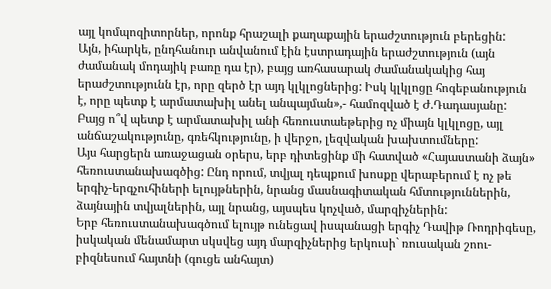այլ կոմպոզիտորներ, որոնք հրաշալի քաղաքային երաժշտություն բերեցին:
Այն, իհարկե, ընդհանուր անվանում էին էստրադային երաժշտություն (այն ժամանակ մոդայիկ բառը դա էր), բայց առհասարակ ժամանակակից հայ երաժշտությունն էր, որը զերծ էր այդ կլկլոցներից: Իսկ կլկլոցը հոգեբանություն է, որը պետք է արմատախիլ անել անպայման»,- համոզված է Ժ.Դադասյանը:
Բայց ո՞վ պետք է արմատախիլ անի հեռուստաեթերից ոչ միայն կլկլոցը, այլ անճաշակությունը, գռեհկությունը, ի վերջո, լեզվական խախտումները:
Այս հարցերն առաջացան օրերս, երբ դիտեցինք մի հատված «Հայաստանի ձայն» հեռուստանախագծից: Ընդ որում, տվյալ դեպքում խոսքը վերաբերում է ոչ թե երգիչ-երգչուհիների ելույթներին, նրանց մասնագիտական հմտություններին, ձայնային տվյալներին, այլ նրանց, այսպես կոչված, մարզիչներին:
Երբ հեռուստանախագծում ելույթ ունեցավ իսպանացի երգիչ Դավիթ Ռոդրիգեսը, իսկական մենամարտ սկսվեց այդ մարզիչներից երկուսի` ռուսական շոու-բիզնեսում հայտնի (գուցե անհայտ)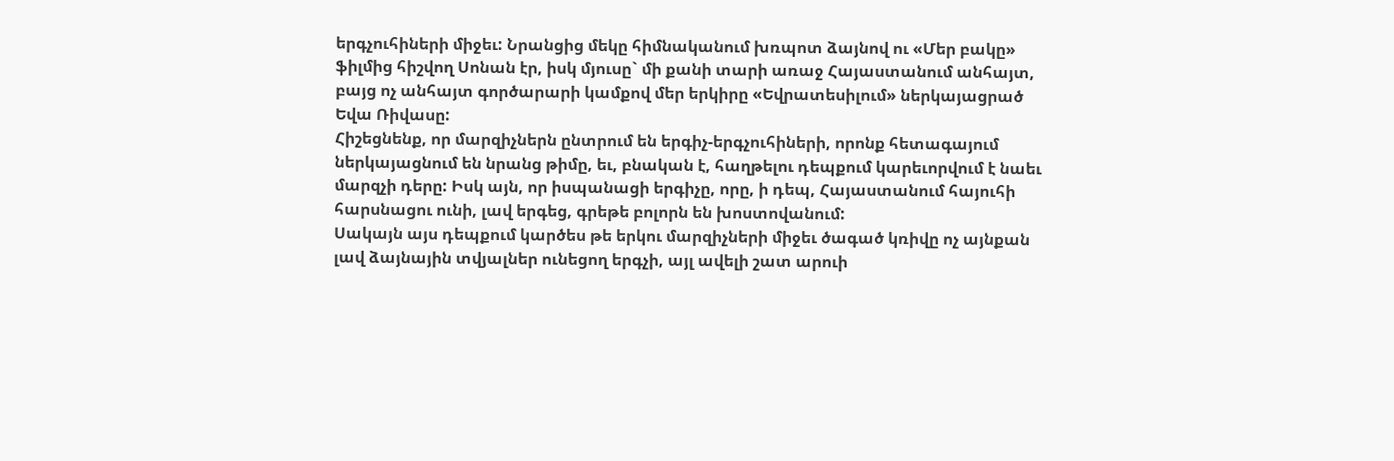երգչուհիների միջեւ: Նրանցից մեկը հիմնականում խռպոտ ձայնով ու «Մեր բակը» ֆիլմից հիշվող Սոնան էր, իսկ մյուսը` մի քանի տարի առաջ Հայաստանում անհայտ, բայց ոչ անհայտ գործարարի կամքով մեր երկիրը «Եվրատեսիլում» ներկայացրած Եվա Ռիվասը:
Հիշեցնենք, որ մարզիչներն ընտրում են երգիչ-երգչուհիների, որոնք հետագայում ներկայացնում են նրանց թիմը, եւ, բնական է, հաղթելու դեպքում կարեւորվում է նաեւ մարզչի դերը: Իսկ այն, որ իսպանացի երգիչը, որը, ի դեպ, Հայաստանում հայուհի հարսնացու ունի, լավ երգեց, գրեթե բոլորն են խոստովանում:
Սակայն այս դեպքում կարծես թե երկու մարզիչների միջեւ ծագած կռիվը ոչ այնքան լավ ձայնային տվյալներ ունեցող երգչի, այլ ավելի շատ արուի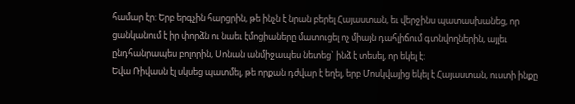համար էր: Երբ երգչին հարցրին, թե ինչն է նրան բերել Հայաստան, եւ վերջինս պատասխանեց, որ ցանկանում է իր փորձն ու նաեւ էմոցիաները մատուցել ոչ միայն դահլիճում գտնվողներին, այլեւ ընդհանրապես բոլորին, Սոնան անմիջապես նետեց` ինձ է տեսել, որ եկել է:
Եվա Ռիվասն էլ սկսեց պատմել, թե որքան դժվար է եղել, երբ Մոսկվայից եկել է Հայաստան, ուստի ինքը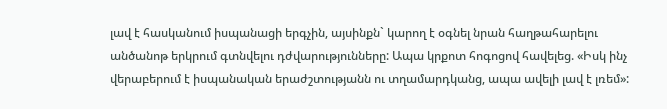լավ է հասկանում իսպանացի երգչին, այսինքն` կարող է օգնել նրան հաղթահարելու անծանոթ երկրում գտնվելու դժվարությունները: Ապա կրքոտ հոգոցով հավելեց. «Իսկ ինչ վերաբերում է իսպանական երաժշտությանն ու տղամարդկանց, ապա ավելի լավ է լռեմ»: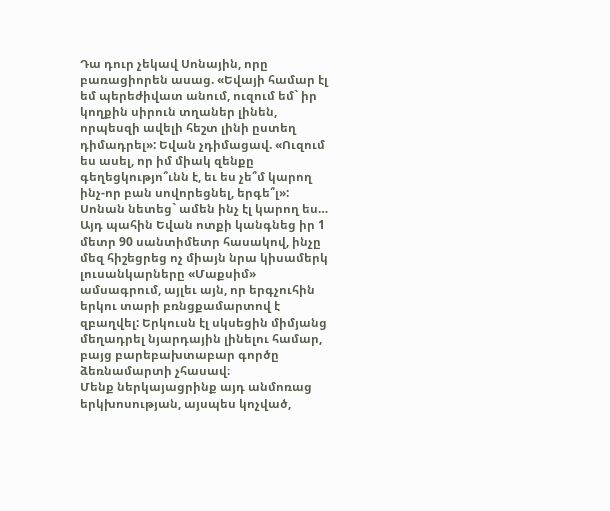Դա դուր չեկավ Սոնային, որը բառացիորեն ասաց. «Եվայի համար էլ եմ պերեժիվատ անում, ուզում եմ` իր կողքին սիրուն տղաներ լինեն, որպեսզի ավելի հեշտ լինի ըստեղ դիմադրել»: Եվան չդիմացավ. «Ուզում ես ասել, որ իմ միակ զենքը գեղեցկությո՞ւնն է, եւ ես չե՞մ կարող ինչ-որ բան սովորեցնել, երգե՞լ»: Սոնան նետեց` ամեն ինչ էլ կարող ես…
Այդ պահին Եվան ոտքի կանգնեց իր 1 մետր 90 սանտիմետր հասակով, ինչը մեզ հիշեցրեց ոչ միայն նրա կիսամերկ լուսանկարները «Մաքսիմ» ամսագրում, այլեւ այն, որ երգչուհին երկու տարի բռնցքամարտով է զբաղվել: Երկուսն էլ սկսեցին միմյանց մեղադրել նյարդային լինելու համար, բայց բարեբախտաբար գործը ձեռնամարտի չհասավ։
Մենք ներկայացրինք այդ անմոռաց երկխոսության, այսպես կոչված,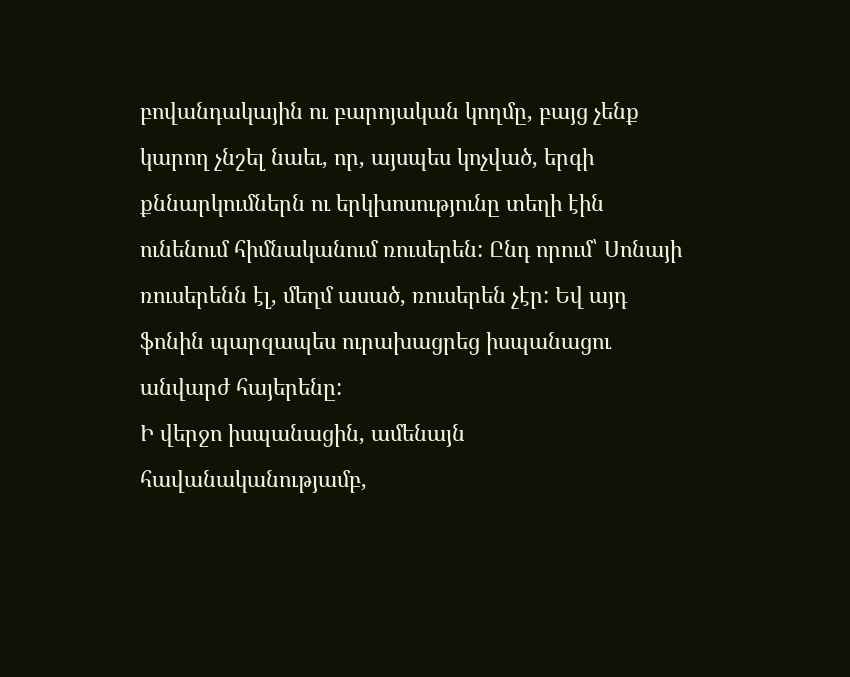բովանդակային ու բարոյական կողմը, բայց չենք կարող չնշել նաեւ, որ, այսպես կոչված, երգի քննարկումներն ու երկխոսությունը տեղի էին ունենում հիմնականում ռուսերեն: Ընդ որում՝ Սոնայի ռուսերենն էլ, մեղմ ասած, ռուսերեն չէր: Եվ այդ ֆոնին պարզապես ուրախացրեց իսպանացու անվարժ հայերենը:
Ի վերջո իսպանացին, ամենայն հավանականությամբ,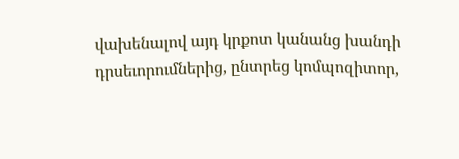վախենալով այդ կրքոտ կանանց խանդի դրսեւորումներից, ընտրեց կոմպոզիտոր,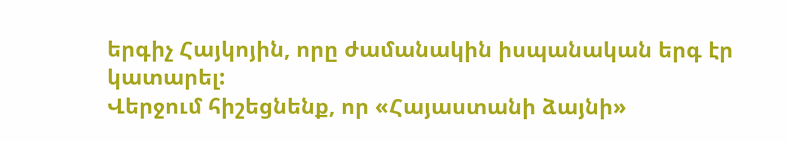երգիչ Հայկոյին, որը ժամանակին իսպանական երգ էր կատարել:
Վերջում հիշեցնենք, որ «Հայաստանի ձայնի»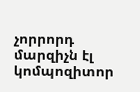չորրորդ մարզիչն էլ կոմպոզիտոր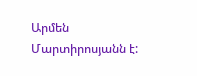Արմեն Մարտիրոսյանն է: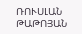ՌՈՒՍԼԱՆ ԹԱԹՈՅԱՆ